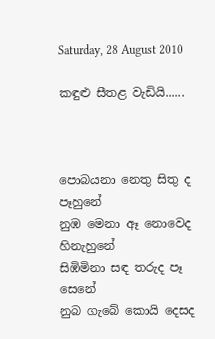Saturday, 28 August 2010

කඳුළු සීතළ වැඩියි......



පොබයනා නෙතු සිතු ද පෑහුනේ
නුඹ මෙනා ඈ නොවෙද හිනැහුනේ
සිඹිමිනා සඳ තරුද පෑ සෙනේ
නුබ ගැබේ කොයි දෙසද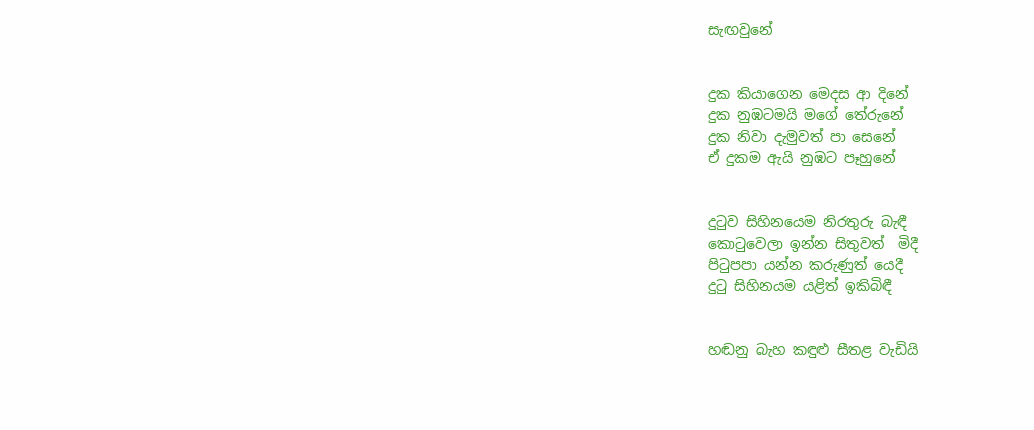සැඟවුනේ


දුක කියාගෙන මෙදස ආ දිනේ
දුක නුඹටමයි මගේ තේරුනේ
දුක නිවා දැමුවත් පා සෙනේ
ඒ දුකම ඇයි නුඹට පෑහුනේ


දු‍ටුව සිහිනයෙම නිරතුරු බැඳී
කො‍ටුවෙලා ඉන්න සිතුවත්  මිදී
පි‍ටුපපා යන්න කරුණුත් යෙදී
දු‍ටු සිහිනයම යළිත් ඉකිබිඳී


හඬනු බැහ කඳුළු සීතළ වැඩියි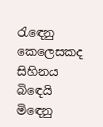රැ‍ඳෙනු කෙලෙසකද සිහිනය බි‍ඳෙයි
මි‍ඳෙනු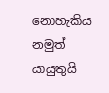නොහැකිය නමුත් යායුතුයි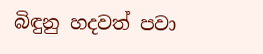බිඳුනු හදවත් පවා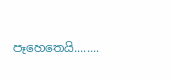පෑහෙතෙයි........